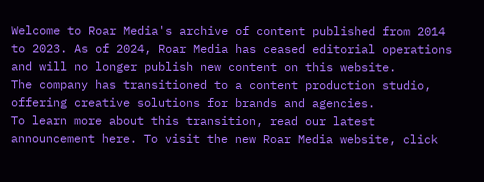Welcome to Roar Media's archive of content published from 2014 to 2023. As of 2024, Roar Media has ceased editorial operations and will no longer publish new content on this website.
The company has transitioned to a content production studio, offering creative solutions for brands and agencies.
To learn more about this transition, read our latest announcement here. To visit the new Roar Media website, click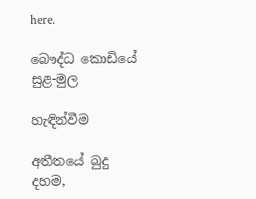here.

බෞද්ධ කොඩියේ සුළ-මුල

හැඳින්වීම

අතීතයේ බුදු දහම,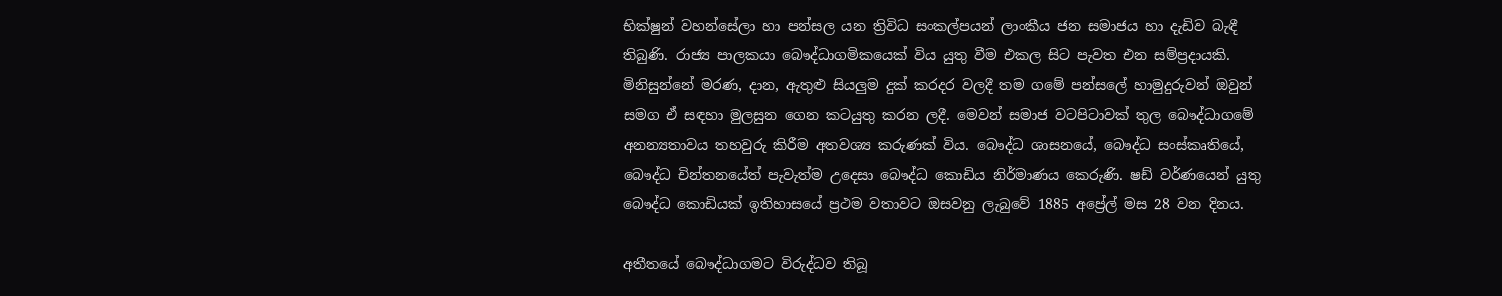භික්ෂුන් වහන්සේලා හා පන්සල යන ත්‍රිවිධ සංකල්පයන් ලාංකීය ජන සමාජය හා දැඩිව බැඳී තිබුණි. රාජ්‍ය පාලකයා බෞද්ධාගමිකයෙක් විය යුතු වීම එකල සිට පැවත එන සම්ප්‍රදායකි. මිනිසුන්නේ මරණ, දාන, ඇතුළු සියලුම දුක් කරදර වලදී තම ගමේ පන්සලේ හාමුදුරුවන් ඔවුන් සමග ඒ සඳහා මුලසුන ගෙන කටයුතු කරන ලදී. මෙවන් සමාජ වටපිටාවක් තුල බෞද්ධාගමේ අනන්‍යතාවය තහවුරු කිරීම අතවශ්‍ය කරුණක් විය. බෞද්ධ ශාසනයේ, බෞද්ධ සංස්කෘතියේ, බෞද්ධ චින්තනයේත් පැවැත්ම උදෙසා බෞද්ධ කොඩිය නිර්මාණය කෙරුණි. ෂඩ් වර්ණයෙන් යුතු බෞද්ධ කොඩියක් ඉතිහාසයේ ප්‍රථම වතාවට ඔසවනු ලැබුවේ 1885 අප්‍රේල් මස 28 වන දිනය.

අතීතයේ බෞද්ධාගමට විරුද්ධව තිබූ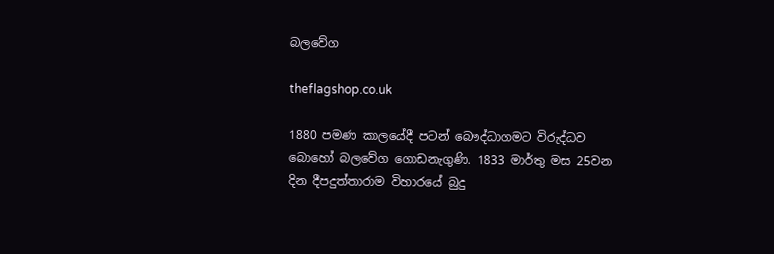බලවේග

theflagshop.co.uk

1880 පමණ කාලයේදී පටන් බෞද්ධාගමට විරුද්ධව බොහෝ බලවේග ගොඩනැගුණි. 1833 මාර්තු මස 25වන දින දීපදුත්තාරාම විහාරයේ බුදු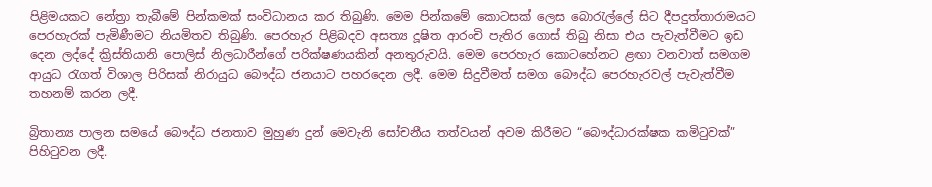පිළිමයකට නේත්‍රා තැබීමේ පින්කමක් සංවිධානය කර තිබුණි. මෙම පින්කමේ කොටසක් ලෙස බොරැල්ලේ සිට දීපදුත්තාරාමයට පෙරහැරක් පැමිණීමට නියමිතව තිබුණි. පෙරහැර පිළිබදව අසත්‍ය දූෂිත ආරංචි පැතිර ගොස් තිබු නිසා එය පැවැත්වීමට ඉඩ දෙන ලද්දේ ක්‍රිස්තියානි පොලිස් නිලධාරීන්ගේ පරික්ෂණයකින් අනතුරුවයි. මෙම පෙරහැර කොටහේනට ළඟා වනවාත් සමගම ආයුධ රැගත් විශාල පිරිසක් නිරායුධ බෞද්ධ ජනයාට පහරදෙන ලදී. මෙම සිදුවීමත් සමග බෞද්ධ පෙරහැරවල් පැවැත්වීම තහනම් කරන ලදී.

බ්‍රිතාන්‍ය පාලන සමයේ බෞද්ධ ජනතාව මුහුණ දුන් මෙවැනි සෝචනීය තත්වයන් අවම කිරීමට “බෞද්ධාරක්ෂක කමිටුවක්” පිහිටුවන ලදී.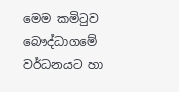මෙම කමිටුව බෞද්ධාගමේ වර්ධනයට හා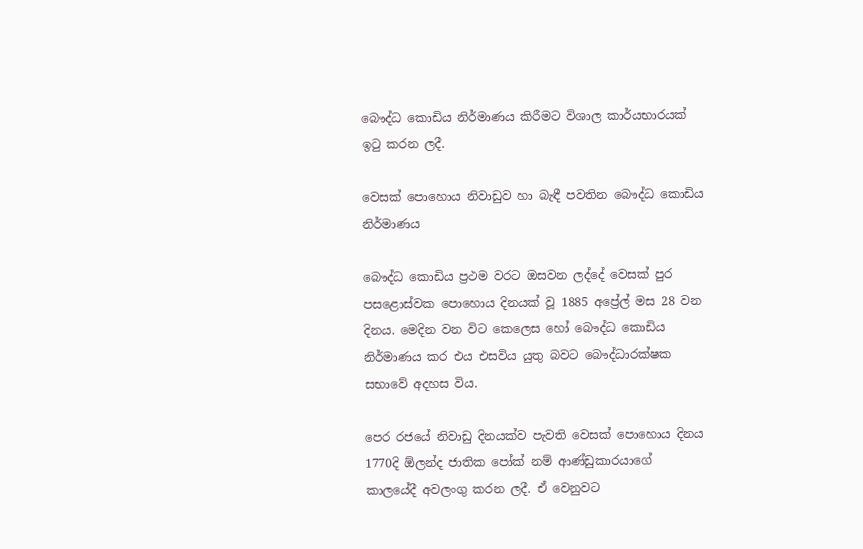බෞද්ධ කොඩිය නිර්මාණය කිරීමට විශාල කාර්යභාරයක් ඉටු කරන ලදී.

වෙසක් පොහොය නිවාඩුව හා බැඳී පවතින බෞද්ධ කොඩිය නිර්මාණය

බෞද්ධ කොඩිය ප්‍රථම වරට ඔසවන ලද්දේ වෙසක් පුර පසළොස්වක පොහොය දිනයක් වූ 1885 අප්‍රේල් මස 28 වන දිනය. මෙදින වන විට කෙලෙස හෝ බෞද්ධ කොඩිය නිර්මාණය කර එය එසවිය යුතු බවට බෞද්ධාරක්ෂක සභාවේ අදහස විය.

පෙර රජයේ නිවාඩු දිනයක්ව පැවති වෙසක් පොහොය දිනය 1770දි ඕලන්ද ජාතික පෝක් නම් ආණ්ඩුකාරයාගේ කාලයේදී අවලංගු කරන ලදී. ඒ වෙනුවට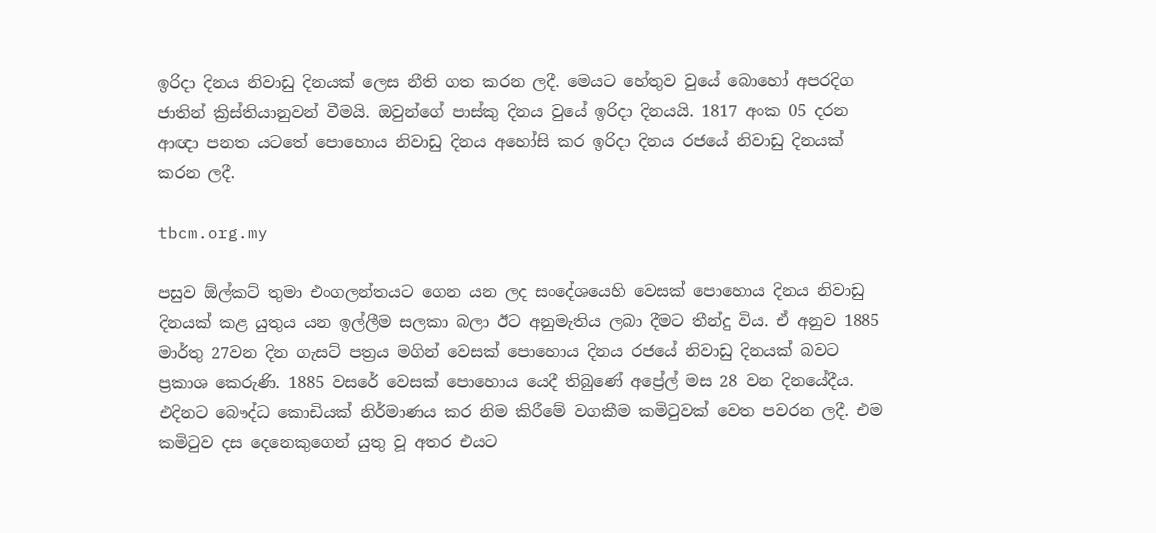ඉරිදා දිනය නිවාඩු දිනයක් ලෙස නීති ගත කරන ලදී. මෙයට හේතුව වුයේ බොහෝ අපරදිග ජාතින් ක්‍රිස්තියානුවන් වීමයි. ඔවුන්ගේ පාස්කු දිනය වුයේ ඉරිදා දිනයයි. 1817 අංක 05 දරන ආඥා පනත යටතේ පොහොය නිවාඩු දිනය අහෝසි කර ඉරිදා දිනය රජයේ නිවාඩු දිනයක් කරන ලදී.

tbcm.org.my

පසුව ඕල්කට් තුමා එංගලන්තයට ගෙන යන ලද සංදේශයෙහි වෙසක් පොහොය දිනය නිවාඩු දිනයක් කළ යුතුය යන ඉල්ලීම සලකා බලා ඊට අනුමැතිය ලබා දීමට තීන්දු විය. ඒ අනුව 1885 මාර්තු 27වන දින ගැසට් පත්‍රය මගින් වෙසක් පොහොය දිනය රජයේ නිවාඩු දිනයක් බවට ප්‍රකාශ කෙරුණි. 1885 වසරේ වෙසක් පොහොය යෙදී තිබුණේ අප්‍රේල් මස 28 වන දිනයේදීය. එදිනට බෞද්ධ කොඩියක් නිර්මාණය කර නිම කිරීමේ වගකීම කමිටුවක් වෙත පවරන ලදී. එම කමිටුව දස දෙනෙකුගෙන් යුතු වූ අතර එයට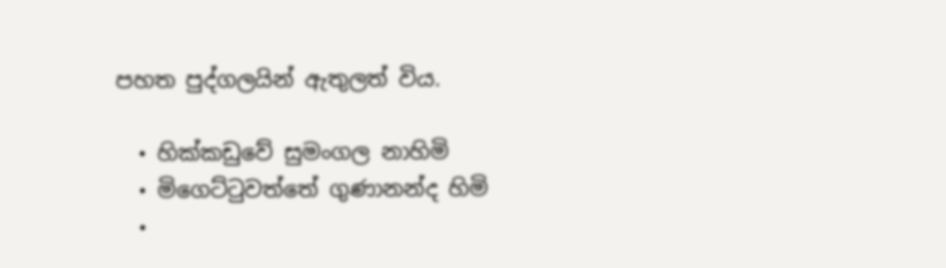පහත පුද්ගලයින් ඇතුලත් විය.

  • හික්කඩුවේ සුමංගල නාහිමි
  • මිගෙට්ටුවත්තේ ගුණානන්ද හිමි
  •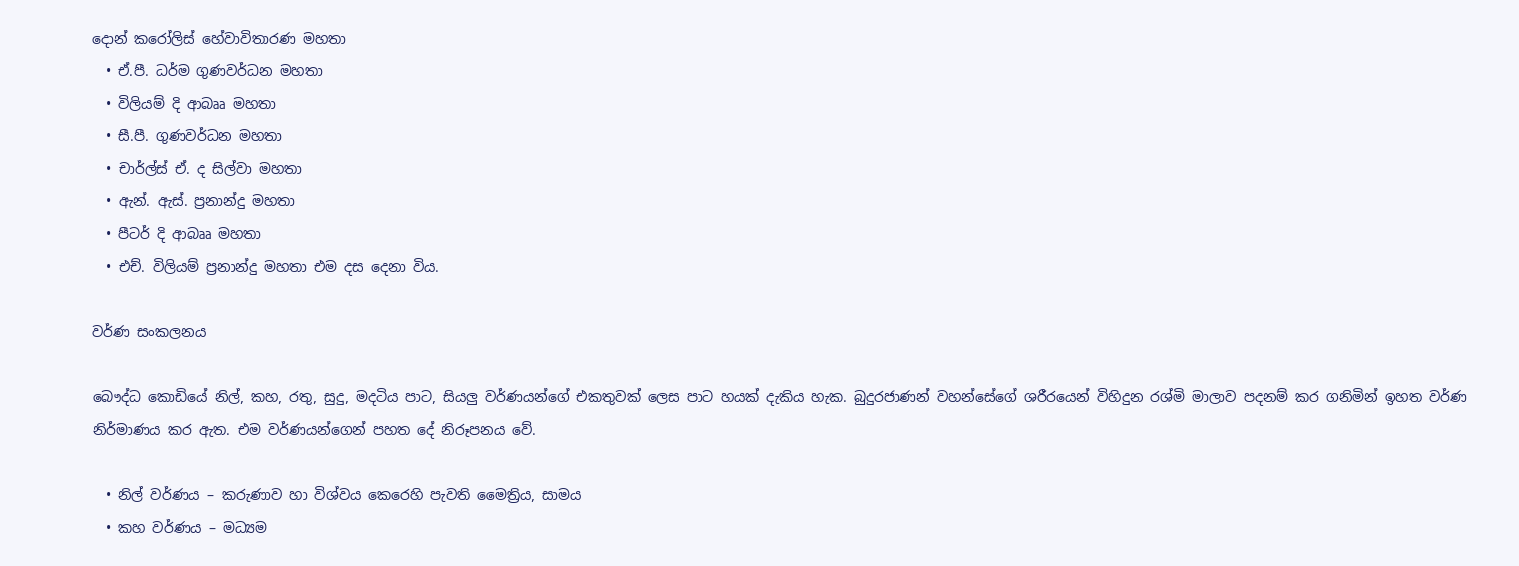දොන් කරෝලිස් හේවාවිතාරණ මහතා
  • ඒ.පී. ධර්ම ගුණවර්ධන මහතා
  • විලියම් දි ආබෲ මහතා
  • සී.පී. ගුණවර්ධන මහතා
  • චාර්ල්ස් ඒ. ද සිල්වා මහතා
  • ඇන්. ඇස්. ප්‍රනාන්දු මහතා
  • පීටර් දි ආබෲ මහතා
  • එච්. විලියම් ප්‍රනාන්දු මහතා එම දස දෙනා විය.

වර්ණ සංකලනය

බෞද්ධ කොඩියේ නිල්, කහ, රතු, සුදු, මදටිය පාට, සියලු වර්ණයන්ගේ එකතුවක් ලෙස පාට හයක් දැකිය හැක. බුදුරජාණන් වහන්සේගේ ශරීරයෙන් විහිදුන රශ්මි මාලාව පදනම් කර ගනිමින් ඉහත වර්ණ නිර්මාණය කර ඇත. එම වර්ණයන්ගෙන් පහත දේ නිරූපනය වේ.

  • නිල් වර්ණය – කරුණාව හා විශ්වය කෙරෙහි පැවති මෛත්‍රිය, සාමය
  • කහ වර්ණය – මධ්‍යම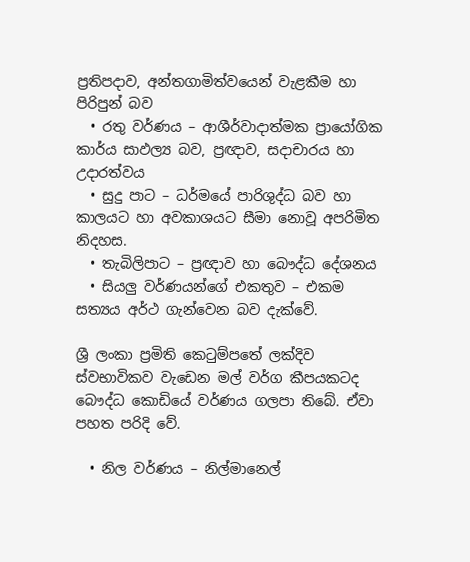ප්‍රතිපදාව, අන්තගාමිත්වයෙන් වැළකීම හා පිරිපුන් බව
  • රතු වර්ණය – ආශීර්වාදාත්මක ප්‍රායෝගික කාර්ය සාඵල්‍ය බව, ප්‍රඥාව, සදාචාරය හා උදාරත්වය
  • සුදු පාට – ධර්මයේ පාරිශුද්ධ බව හා කාලයට හා අවකාශයට සීමා නොවූ අපරිමිත නිදහස.
  • තැබිලිපාට – ප්‍රඥාව හා බෞද්ධ දේශනය
  • සියලු වර්ණයන්ගේ එකතුව – එකම සත්‍යය අර්ථ ගැන්වෙන බව දැක්වේ.

ශ්‍රී ලංකා ප්‍රමිති කෙටුම්පතේ ලක්දිව ස්වභාවිකව වැඩෙන මල් වර්ග කීපයකටද බෞද්ධ කොඩියේ වර්ණය ගලපා තිබේ. ඒවා පහත පරිදි වේ.

  • නිල වර්ණය – නිල්මානෙල්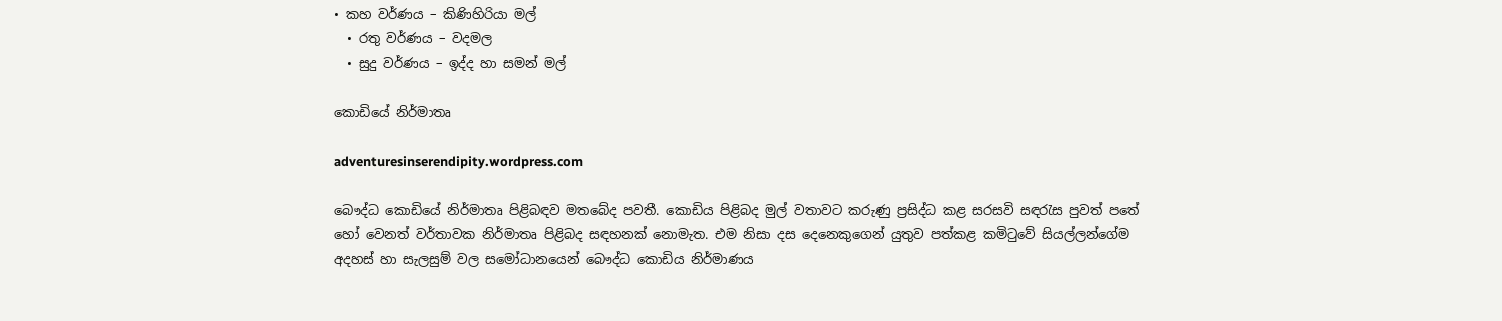• කහ වර්ණය – කිණිහිරියා මල්
  • රතු වර්ණය – වදමල
  • සුදු වර්ණය – ඉද්ද හා සමන් මල්

කොඩියේ නිර්මාතෘ

adventuresinserendipity.wordpress.com

බෞද්ධ කොඩියේ නිර්මාතෘ පිළිබඳව මතබේද පවතී. කොඩිය පිළිබද මුල් වතාවට කරුණු ප්‍රසිද්ධ කළ සරසවි සඳරැස පුවත් පතේ හෝ වෙනත් වර්තාවක නිර්මාතෘ පිළිබද සඳහනක් නොමැත. එම නිසා දස දෙනෙකුගෙන් යුතුව පත්කළ කමිටුවේ සියල්ලන්ගේම අදහස් හා සැලසුම් වල සමෝධානයෙන් බෞද්ධ කොඩිය නිර්මාණය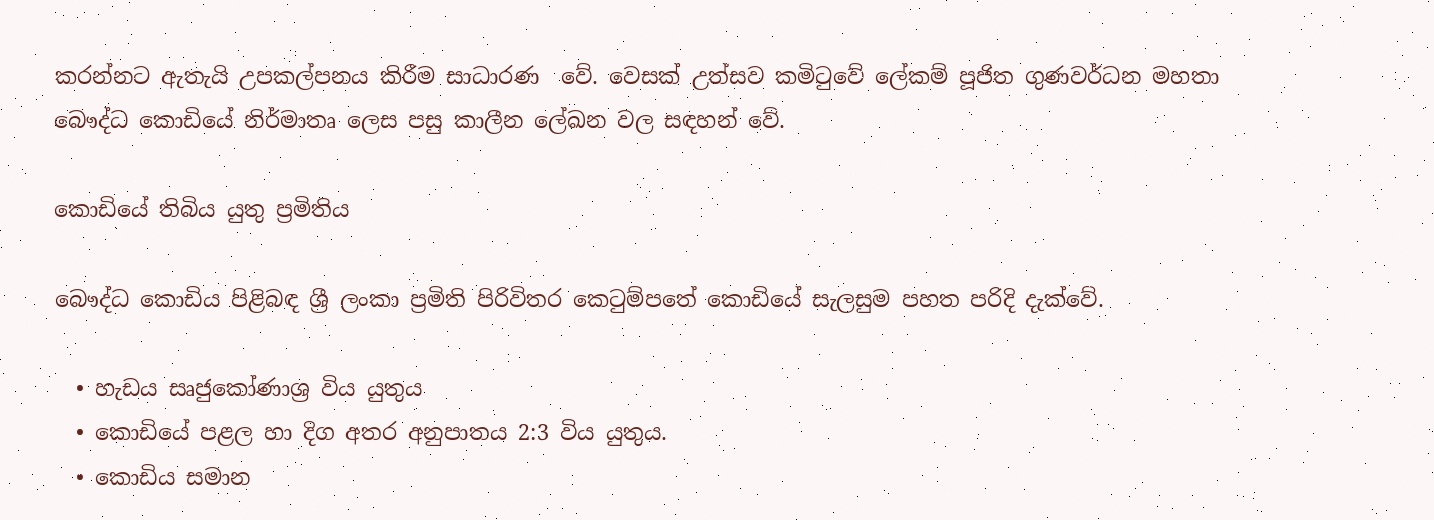කරන්නට ඇතැයි උපකල්පනය කිරීම සාධාරණ  වේ. වෙසක් උත්සව කමිටුවේ ලේකම් පූජිත ගුණවර්ධන මහතා බෞද්ධ කොඩියේ නිර්මාතෘ ලෙස පසු කාලීන ලේඛන වල සඳහන් වේ.

කොඩියේ තිබිය යුතු ප්‍රමිතිය

බෞද්ධ කොඩිය පිළිබඳ ශ්‍රී ලංකා ප්‍රමිති පිරිවිතර කෙටුම්පතේ කොඩියේ සැලසුම පහත පරිදි දැක්වේ.

  • හැඩය සෘජුකෝණාශ්‍ර විය යුතුය
  • කොඩියේ පළල හා දිග අතර අනුපාතය 2:3 විය යුතුය.
  • කොඩිය සමාන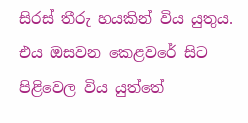සිරස් තීරු හයකින් විය යුතුය. එය ඔසවන කෙළවරේ සිට පිළිවෙල විය යුත්තේ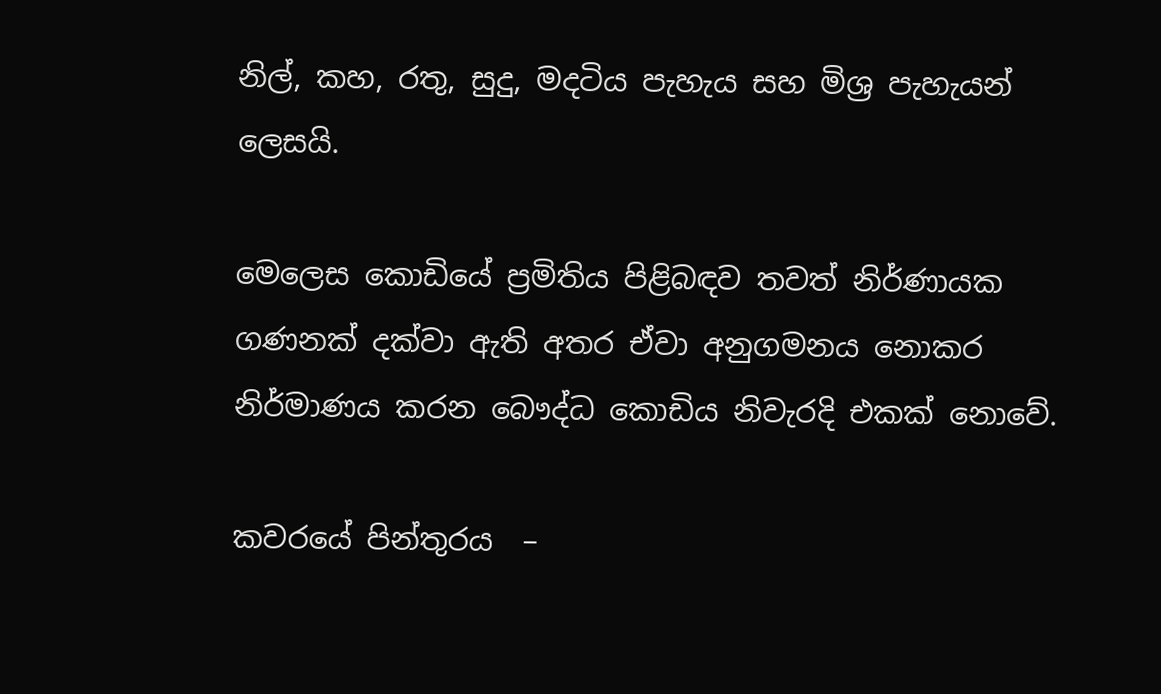නිල්, කහ, රතු, සුදු, මදටිය පැහැය සහ මිශ්‍ර පැහැයන් ලෙසයි.

මෙලෙස කොඩියේ ප්‍රමිතිය පිළිබඳව තවත් නිර්ණායක ගණනක් දක්වා ඇති අතර ඒවා අනුගමනය නොකර නිර්මාණය කරන බෞද්ධ කොඩිය නිවැරදි එකක් නොවේ.

කවරයේ පින්තුරය  –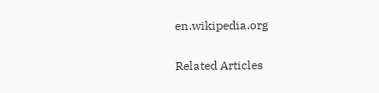en.wikipedia.org

Related Articles